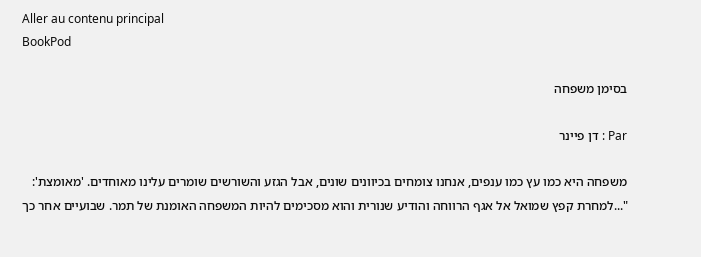Aller au contenu principal
BookPod

בסימן משפחה

Par : דן פיינר

משפחה היא כמו עץ כמו ענפים, אנחנו צומחים בכיוונים שונים, אבל הגזע והשורשים שומרים עלינו מאוחדים. 'מאומצת': "...למחרת קפץ שמואל אל אגף הרווחה והודיע שנורית והוא מסכימים להיות המשפחה האומנת של תמר. שבועיים אחר כך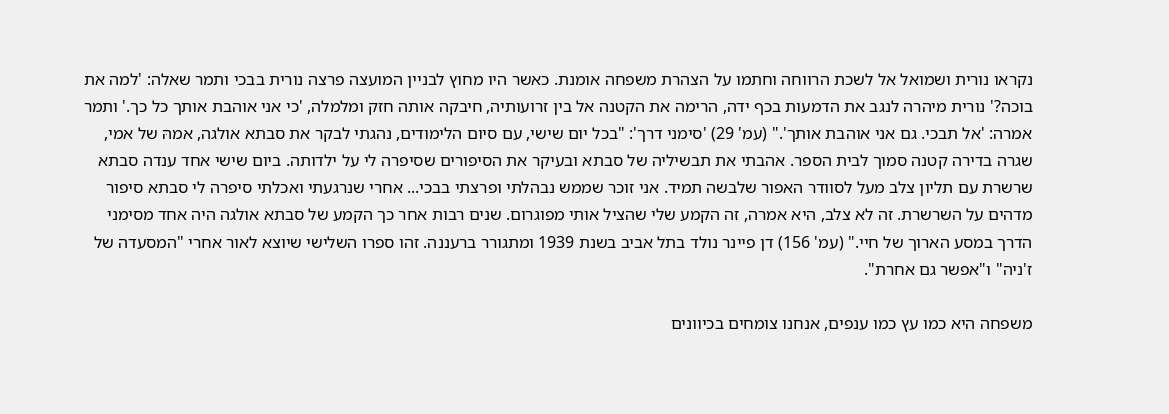נקראו נורית ושמואל אל לשכת הרווחה וחתמו על הצהרת משפחה אומנת. כאשר היו מחוץ לבניין המועצה פרצה נורית בבכי ותמר שאלה: 'למה את בוכה?' נורית מיהרה לנגב את הדמעות בכף ידה, הרימה את הקטנה אל בין זרועותיה, חיבקה אותה חזק ומלמלה, 'כי אני אוהבת אותך כל כך.' ותמר אמרה: 'אל תבכי. גם אני אוהבת אותך'." (עמ' 29) 'סימני דרך': "בכל יום שישי, עם סיום הלימודים, נהגתי לבקר את סבתא אולגה, אמהּ של אמי, שגרה בדירה קטנה סמוך לבית הספר. אהבתי את תבשיליה של סבתא ובעיקר את הסיפורים שסיפרה לי על ילדותה. ביום שישי אחד ענדה סבתא שרשרת עם תליון צלב מעל לסוודר האפור שלבשה תמיד. אני זוכר שממש נבהלתי ופרצתי בבכי... אחרי שנרגעתי ואכלתי סיפרה לי סבתא סיפור מדהים על השרשרת. זה לא צלב, היא אמרה, זה הקמע שלי שהציל אותי מפוגרום. שנים רבות אחר כך הקמע של סבתא אולגה היה אחד מסימני הדרך במסע הארוך של חיי." (עמ' 156) דן פיינר נולד בתל אביב בשנת 1939 ומתגורר ברעננה. זהו ספרו השלישי שיוצא לאור אחרי "המסעדה של ז'ניה" ו"אפשר גם אחרת".

משפחה היא כמו עץ כמו ענפים, אנחנו צומחים בכיוונים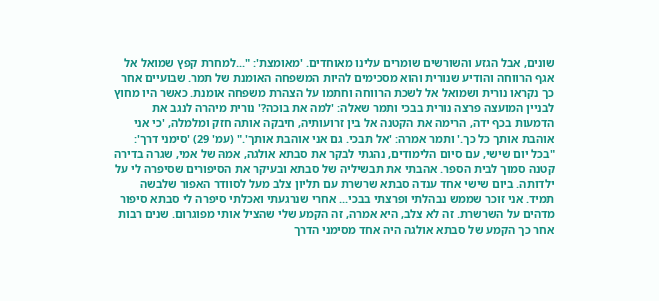שונים, אבל הגזע והשורשים שומרים עלינו מאוחדים. 'מאומצת': "...למחרת קפץ שמואל אל אגף הרווחה והודיע שנורית והוא מסכימים להיות המשפחה האומנת של תמר. שבועיים אחר כך נקראו נורית ושמואל אל לשכת הרווחה וחתמו על הצהרת משפחה אומנת. כאשר היו מחוץ לבניין המועצה פרצה נורית בבכי ותמר שאלה: 'למה את בוכה?' נורית מיהרה לנגב את הדמעות בכף ידה, הרימה את הקטנה אל בין זרועותיה, חיבקה אותה חזק ומלמלה, 'כי אני אוהבת אותך כל כך.' ותמר אמרה: 'אל תבכי. גם אני אוהבת אותך'." (עמ' 29) 'סימני דרך': "בכל יום שישי, עם סיום הלימודים, נהגתי לבקר את סבתא אולגה, אמהּ של אמי, שגרה בדירה קטנה סמוך לבית הספר. אהבתי את תבשיליה של סבתא ובעיקר את הסיפורים שסיפרה לי על ילדותה. ביום שישי אחד ענדה סבתא שרשרת עם תליון צלב מעל לסוודר האפור שלבשה תמיד. אני זוכר שממש נבהלתי ופרצתי בבכי... אחרי שנרגעתי ואכלתי סיפרה לי סבתא סיפור מדהים על השרשרת. זה לא צלב, היא אמרה, זה הקמע שלי שהציל אותי מפוגרום. שנים רבות אחר כך הקמע של סבתא אולגה היה אחד מסימני הדרך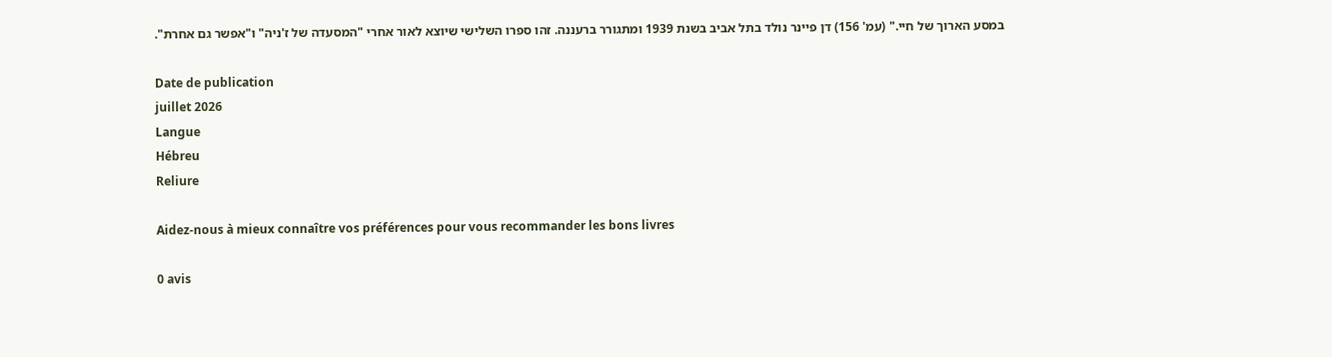במסע הארוך של חיי." (עמ' 156) דן פיינר נולד בתל אביב בשנת 1939 ומתגורר ברעננה. זהו ספרו השלישי שיוצא לאור אחרי "המסעדה של ז'ניה" ו"אפשר גם אחרת".

Date de publication
juillet 2026
Langue
Hébreu
Reliure

Aidez-nous à mieux connaître vos préférences pour vous recommander les bons livres

0 avis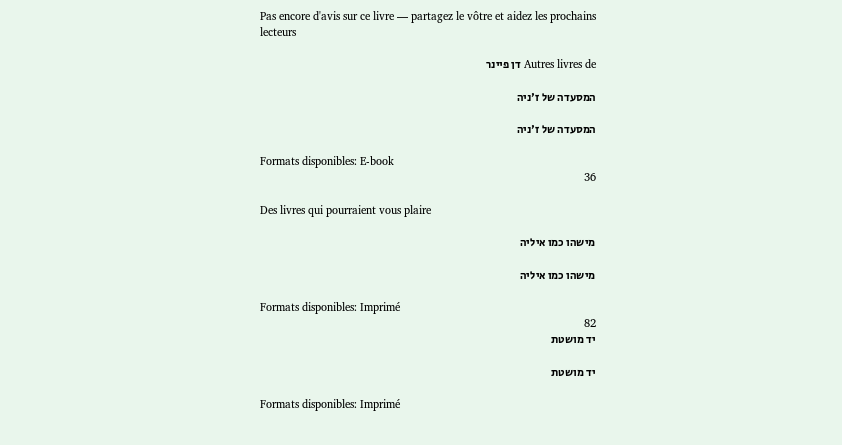Pas encore d'avis sur ce livre — partagez le vôtre et aidez les prochains lecteurs

Autres livres de דן פיינר

המסעדה של ז'ניה

המסעדה של ז'ניה

Formats disponibles: E-book
36

Des livres qui pourraient vous plaire

מישהו כמו איליה

מישהו כמו איליה

Formats disponibles: Imprimé
82
יד מושטת

יד מושטת

Formats disponibles: Imprimé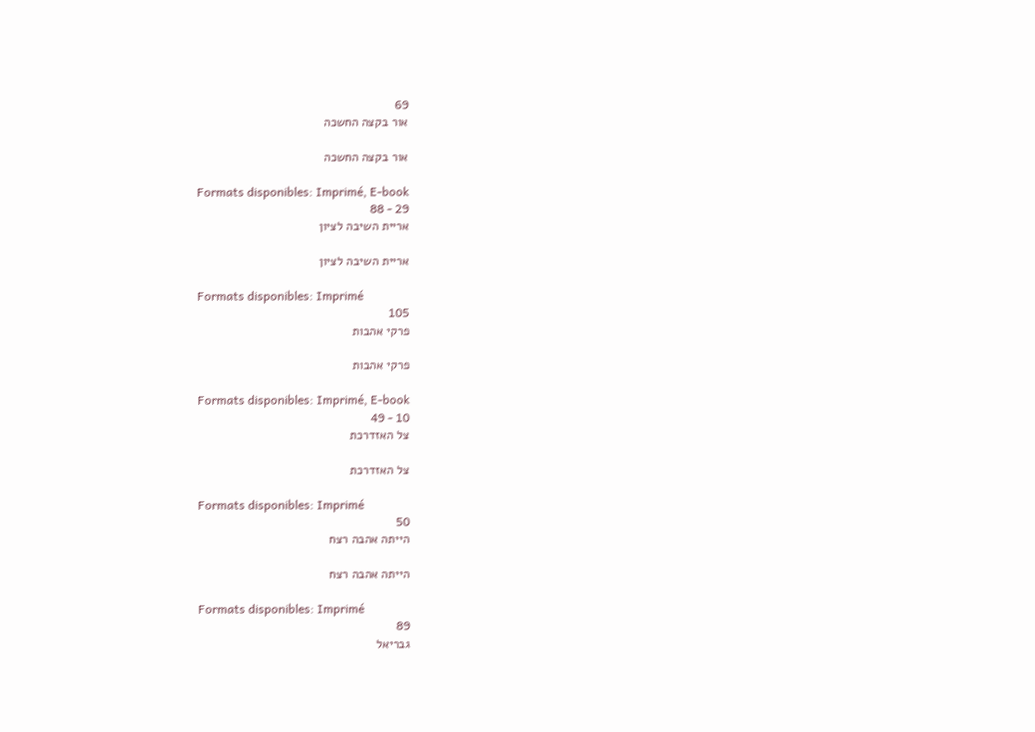69
אור בקצה החשכה

אור בקצה החשכה

Formats disponibles: Imprimé, E-book
29 - 88
אריית השיבה לציון

אריית השיבה לציון

Formats disponibles: Imprimé
105
פרקי אהבות

פרקי אהבות

Formats disponibles: Imprimé, E-book
10 - 49
צל האזדרכת

צל האזדרכת

Formats disponibles: Imprimé
50
הייתה אהבה רצח

הייתה אהבה רצח

Formats disponibles: Imprimé
89
גבריאל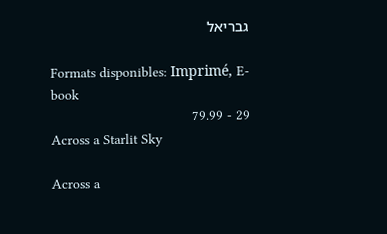גבריאל

Formats disponibles: Imprimé, E-book
29 - 79.99
Across a Starlit Sky

Across a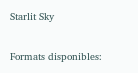Starlit Sky

Formats disponibles: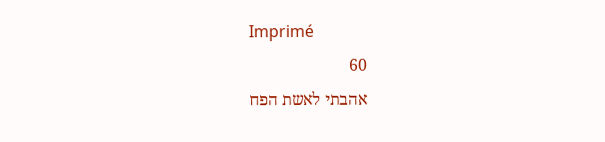Imprimé
60
אהבתי לאשת הפח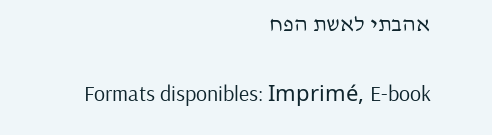אהבתי לאשת הפח

Formats disponibles: Imprimé, E-book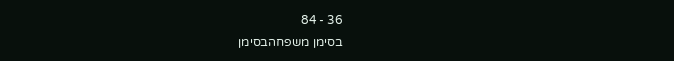36 - 84
בסימן משפחהבסימן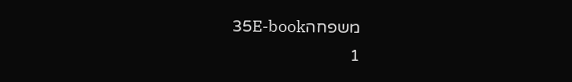משפחה35E-book
1